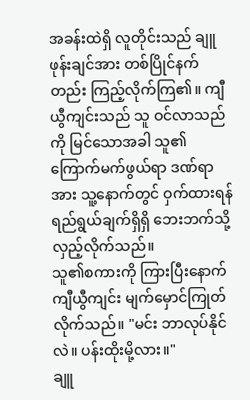အခန်းထဲရှိ လူတိုင်းသည် ချူဖုန်းချင်အား တစ်ပြိုင်နက်တည်း ကြည့်လိုက်ကြ၏။ ကျီယွီကျင်းသည် သူ ဝင်လာသည်ကို မြင်သောအခါ သူ၏ကြောက်မက်ဖွယ်ရာ ဒဏ်ရာအား သူ့နောက်တွင် ဝှက်ထားရန် ရည်ရွယ်ချက်ရှိရှိ ဘေးဘက်သို့ လှည့်လိုက်သည်။
သူ၏စကားကို ကြားပြီးနောက် ကျီယွီကျင်း မျက်မှောင်ကြုတ်လိုက်သည်။ "မင်း ဘာလုပ်နိုင်လဲ။ ပန်းထိုးမို့လား။"
ချူ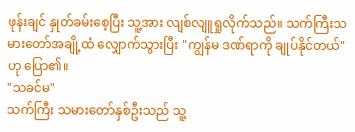ဖုန်းချင် နှုတ်ခမ်းစေ့ပြီး သူ့အား လျစ်လျူရှုလိုက်သည်။ သက်ကြီးသမားတော်အချို့ထံ လျှောက်သွားပြီး "ကျွန်မ ဒဏ်ရာကို ချုပ်နိုင်တယ်" ဟု ပြော၏။
"သခင်မ"
သက်ကြီး သမားတော်နှစ်ဦးသည် သူ့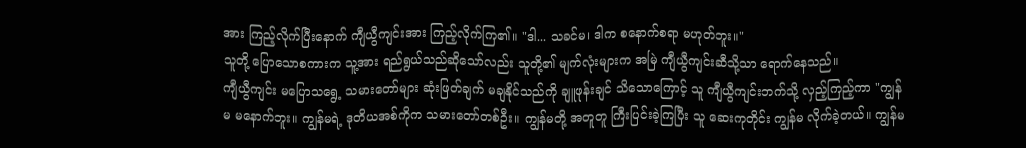အား ကြည့်လိုက်ပြီးနောက် ကျီယွီကျင်းအား ကြည့်လိုက်ကြ၏။ "ဒါ... သခင်မ၊ ဒါက စနောက်စရာ မဟုတ်ဘူး။"
သူတို့ ပြောသောစကားက သူ့အား ရည်ရွယ်သည်ဆိုသော်လည်း သူတို့၏ မျက်လုံးများက အမြဲ ကျီယွီကျင်းဆီသို့သာ ရောက်နေသည်။
ကျီယွီကျင်း မပြောသရွေ့ သမားတော်များ ဆုံးဖြတ်ချက် မချနိုင်သည်ကို ချူဖုန်းချင် သိသောကြောင့် သူ ကျီယွီကျင်းဘက်သို့ လှည့်ကြည့်ကာ "ကျွန်မ မနောက်ဘူး။ ကျွန်မရဲ့ ဒုတိယအစ်ကိုက သမားတော်တစ်ဦး။ ကျွန်မတို့ အတူတူ ကြီးပြင်းခဲ့ကြပြီး သူ ဆေးကုတိုင်း ကျွန်မ လိုက်ခဲ့တယ်။ ကျွန်မ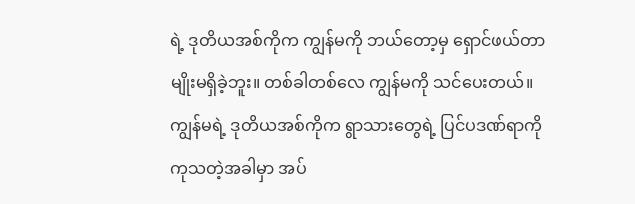ရဲ့ ဒုတိယအစ်ကိုက ကျွန်မကို ဘယ်တော့မှ ရှောင်ဖယ်တာမျိုးမရှိခဲ့ဘူး။ တစ်ခါတစ်လေ ကျွန်မကို သင်ပေးတယ်။ ကျွန်မရဲ့ ဒုတိယအစ်ကိုက ရွာသားတွေရဲ့ ပြင်ပဒဏ်ရာကို ကုသတဲ့အခါမှာ အပ်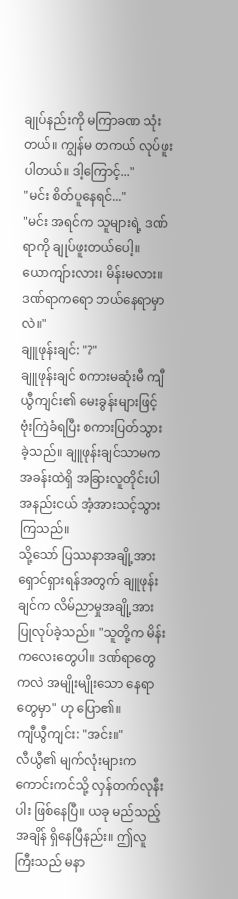ချုပ်နည်းကို မကြာခဏ သုံးတယ်။ ကျွန်မ တကယ် လုပ်ဖူးပါတယ်။ ဒါ့ကြောင့်..."
"မင်း စိတ်ပူနေရင်..."
"မင်း အရင်က သူများရဲ့ ဒဏ်ရာကို ချုပ်ဖူးတယ်ပေါ့။ ယောကျ်ားလား၊ မိန်းမလား။ ဒဏ်ရာကရော ဘယ်နေရာမှာလဲ။"
ချူဖုန်းချင်: "?"
ချူဖုန်းချင် စကားမဆုံးမီ ကျီယွီကျင်း၏ မေးခွန်းများဖြင့် ဗုံးကြဲခံရပြီး စကားပြတ်သွားခဲ့သည်။ ချူဖုန်းချင်သာမက အခန်းထဲရှိ အခြားလူတိုင်းပါ အနည်းငယ် အံ့အားသင့်သွားကြသည်။
သို့သော် ပြဿနာအချို့အား ရှောင်ရှားရန်အတွက် ချူဖုန်းချင်က လိမ်ညာမှုအချို့အား ပြုလုပ်ခဲ့သည်။ "သူတို့က မိန်းကလေးတွေပါ။ ဒဏ်ရာတွေကလဲ အမျိုးမျိုးသော နေရာတွေမှာ" ဟု ပြော၏။
ကျီယွီကျင်း: "အင်း။"
လီယွီ၏ မျက်လုံးများက ကောင်းကင်သို့ လှန်တက်လုနီးပါး ဖြစ်နေပြီ။ ယခု မည်သည့်အချိန် ရှိနေပြီနည်း။ ဤလူကြီးသည် မနာ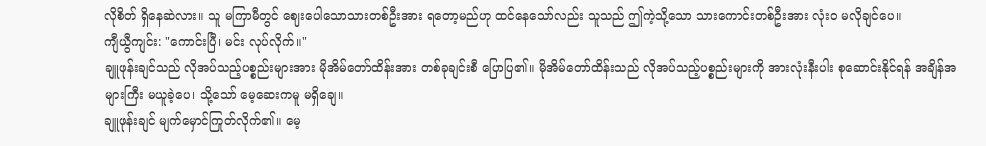လိုစိတ် ရှိနေဆဲလား။ သူ မကြာမီတွင် ဈေးပေါသောသားတစ်ဦးအား ရတော့မည်ဟု ထင်နေသော်လည်း သူသည် ဤကဲ့သို့သော သားကောင်းတစ်ဦးအား လုံးဝ မလိုချင်ပေ။
ကျီယွီကျင်း: "ကောင်းပြီ၊ မင်း လုပ်လိုက်။"
ချူဖုန်းချင်သည် လိုအပ်သည့်ပစ္စည်းများအား မိုအိမ်တော်ထိန်းအား တစ်ခုချင်းစီ ပြောပြ၏။ မိုအိမ်တော်ထိန်းသည် လိုအပ်သည့်ပစ္စည်းများကို အားလုံးနီးပါး စုဆောင်းနိုင်ရန် အချိန်အများကြီး မယူခဲ့ပေ၊ သို့သော် မေ့ဆေးကမူ မရှိချေ။
ချူဖုန်းချင် မျက်မှောင်ကြုတ်လိုက်၏။ မေ့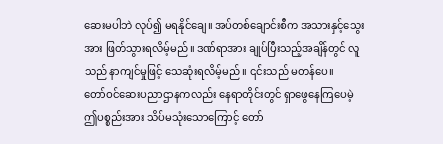ဆေးမပါဘဲ လုပ်၍ မရနိုင်ချေ။ အပ်တစ်ချောင်းစီက အသားနှင့်သွေးအား ဖြတ်သွားရလိမ့်မည်။ ဒဏ်ရာအား ချုပ်ပြီးသည့်အချိန်တွင် လူသည် နာကျင်မှုဖြင့် သေဆုံးရလိမ့်မည်။ ၎င်းသည် မတန်ပေ။
တော်ဝင်ဆေးပညာဌာနကလည်း နေရာတိုင်းတွင် ရှာဖွေနေကြပေမဲ့ ဤပစ္စည်းအား သိပ်မသုံးသောကြောင့် တော်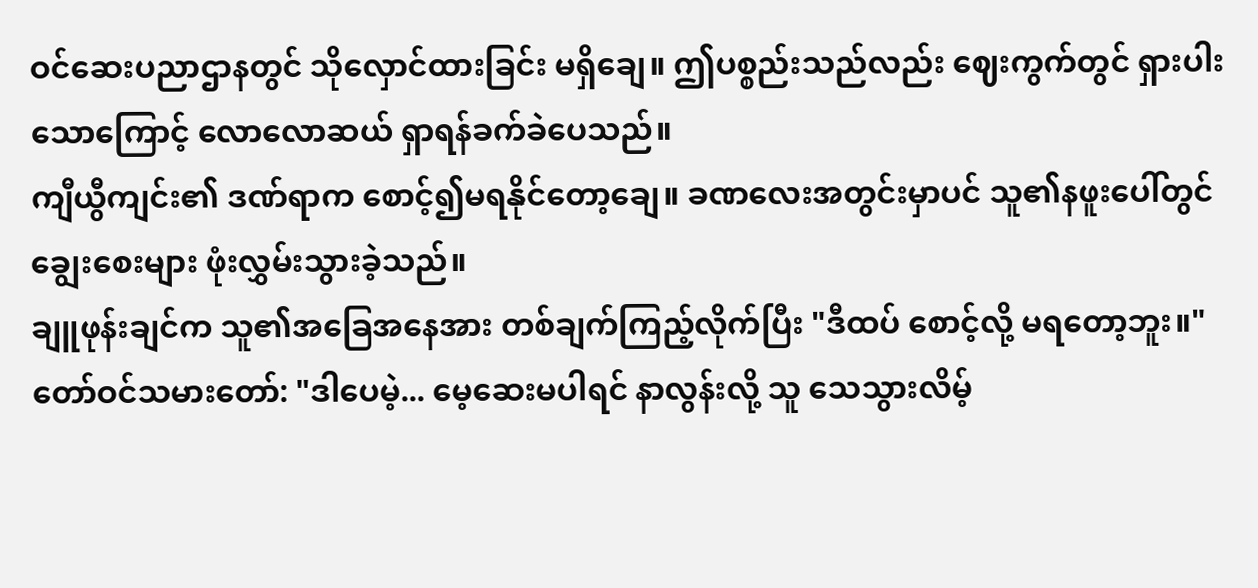ဝင်ဆေးပညာဌာနတွင် သိုလှောင်ထားခြင်း မရှိချေ။ ဤပစ္စည်းသည်လည်း ဈေးကွက်တွင် ရှားပါးသောကြောင့် လောလောဆယ် ရှာရန်ခက်ခဲပေသည်။
ကျီယွီကျင်း၏ ဒဏ်ရာက စောင့်၍မရနိုင်တော့ချေ။ ခဏလေးအတွင်းမှာပင် သူ၏နဖူးပေါ်တွင် ချွေးစေးများ ဖုံးလွှမ်းသွားခဲ့သည်။
ချူဖုန်းချင်က သူ၏အခြေအနေအား တစ်ချက်ကြည့်လိုက်ပြီး "ဒီထပ် စောင့်လို့ မရတော့ဘူး။"
တော်ဝင်သမားတော်: "ဒါပေမဲ့... မေ့ဆေးမပါရင် နာလွန်းလို့ သူ သေသွားလိမ့်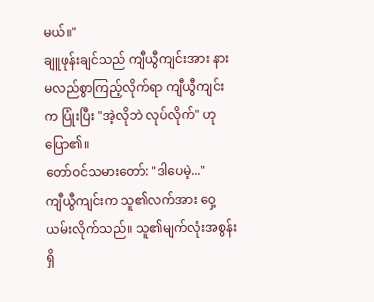မယ်။"
ချူဖုန်းချင်သည် ကျီယွီကျင်းအား နားမလည်စွာကြည့်လိုက်ရာ ကျီယွီကျင်းက ပြုံးပြီး "အဲ့လိုဘဲ လုပ်လိုက်" ဟု ပြော၏။
တော်ဝင်သမားတော်: "ဒါပေမဲ့..."
ကျီယွီကျင်းက သူ၏လက်အား ဝှေ့ယမ်းလိုက်သည်။ သူ၏မျက်လုံးအစွန်းရှိ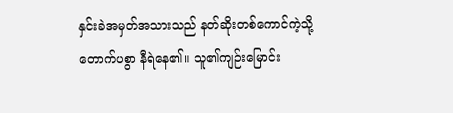နှင်းခဲအမှတ်အသားသည် နတ်ဆိုးတစ်ကောင်ကဲ့သို့ တောက်ပစွာ နီရဲနေ၏။ သူ၏ကျဉ်းမြောင်း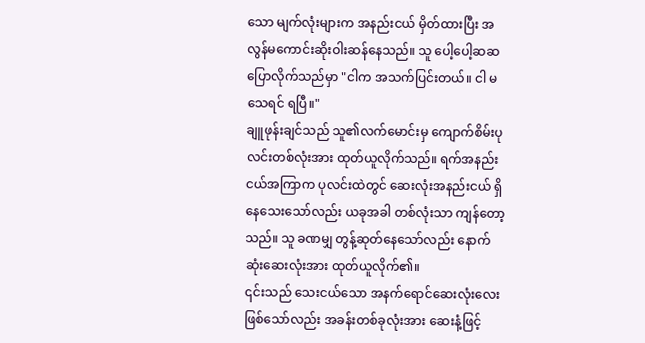သော မျက်လုံးများက အနည်းငယ် မှိတ်ထားပြီး အလွန်မကောင်းဆိုးဝါးဆန်နေသည်။ သူ ပေါ့ပေါ့ဆဆ ပြောလိုက်သည်မှာ "ငါက အသက်ပြင်းတယ်။ ငါ မသေရင် ရပြီ။"
ချူဖုန်းချင်သည် သူ၏လက်မောင်းမှ ကျောက်စိမ်းပုလင်းတစ်လုံးအား ထုတ်ယူလိုက်သည်။ ရက်အနည်းငယ်အကြာက ပုလင်းထဲတွင် ဆေးလုံးအနည်းငယ် ရှိနေသေးသော်လည်း ယခုအခါ တစ်လုံးသာ ကျန်တော့သည်။ သူ ခဏမျှ တွန့်ဆုတ်နေသော်လည်း နောက်ဆုံးဆေးလုံးအား ထုတ်ယူလိုက်၏။
၎င်းသည် သေးငယ်သော အနက်ရောင်ဆေးလုံးလေး ဖြစ်သော်လည်း အခန်းတစ်ခုလုံးအား ဆေးနံ့ဖြင့်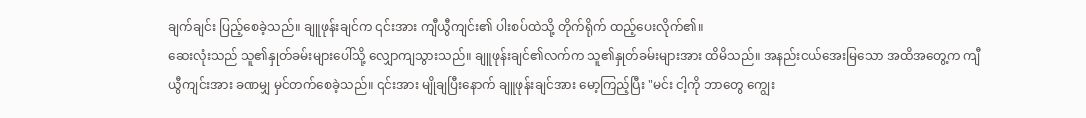ချက်ချင်း ပြည့်စေခဲ့သည်။ ချူဖုန်းချင်က ၎င်းအား ကျီယွီကျင်း၏ ပါးစပ်ထဲသို့ တိုက်ရိုက် ထည့်ပေးလိုက်၏။
ဆေးလုံးသည် သူ၏နှုတ်ခမ်းများပေါ်သို့ လျှောကျသွားသည်။ ချူဖုန်းချင်၏လက်က သူ၏နှုတ်ခမ်းများအား ထိမိသည်။ အနည်းငယ်အေးမြသော အထိအတွေ့က ကျီယွီကျင်းအား ခဏမျှ မှင်တက်စေခဲ့သည်။ ၎င်းအား မျိုချပြီးနောက် ချူဖုန်းချင်အား မော့ကြည့်ပြီး "မင်း ငါ့ကို ဘာတွေ ကျွေး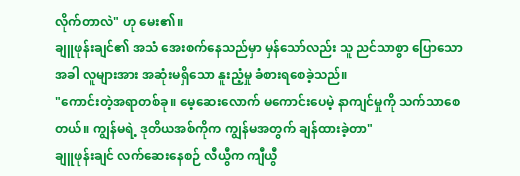လိုက်တာလဲ" ဟု မေး၏။
ချူဖုန်းချင်၏ အသံ အေးစက်နေသည်မှာ မှန်သော်လည်း သူ ညင်သာစွာ ပြောသောအခါ လူများအား အဆုံးမရှိသော နူးညံ့မှု ခံစားရစေခဲ့သည်။
"ကောင်းတဲ့အရာတစ်ခု။ မေ့ဆေးလောက် မကောင်းပေမဲ့ နာကျင်မှုကို သက်သာစေတယ်။ ကျွန်မရဲ့ ဒုတိယအစ်ကိုက ကျွန်မအတွက် ချန်ထားခဲ့တာ"
ချူဖုန်းချင် လက်ဆေးနေစဉ် လီယွီက ကျီယွီ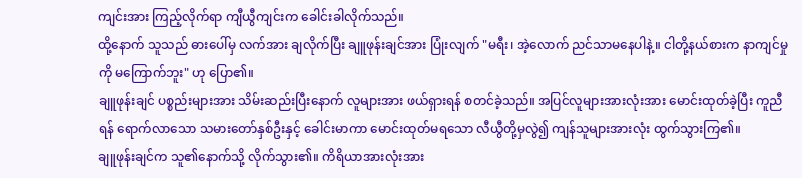ကျင်းအား ကြည့်လိုက်ရာ ကျီယွီကျင်းက ခေါင်းခါလိုက်သည်။
ထို့နောက် သူသည် ဓားပေါ်မှ လက်အား ချလိုက်ပြီး ချူဖုန်းချင်အား ပြုံးလျက် "မရီး၊ အဲ့လောက် ညင်သာမနေပါနဲ့။ ငါတို့နယ်စားက နာကျင်မှုကို မကြောက်ဘူး" ဟု ပြော၏။
ချူဖုန်းချင် ပစ္စည်းများအား သိမ်းဆည်းပြီးနောက် လူများအား ဖယ်ရှားရန် စတင်ခဲ့သည်။ အပြင်လူများအားလုံးအား မောင်းထုတ်ခဲ့ပြီး ကူညီရန် ရောက်လာသော သမားတော်နှစ်ဦးနှင့် ခေါင်းမာကာ မောင်းထုတ်မရသော လီယွီတို့မှလွဲ၍ ကျန်သူများအားလုံး ထွက်သွားကြ၏။
ချူဖုန်းချင်က သူ၏နောက်သို့ လိုက်သွား၏။ ကိရိယာအားလုံးအား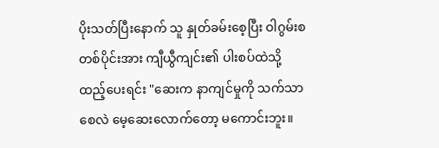ပိုးသတ်ပြီးနောက် သူ နှုတ်ခမ်းစေ့ပြီး ဝါဂွမ်းစတစ်ပိုင်းအား ကျီယွီကျင်း၏ ပါးစပ်ထဲသို့ ထည့်ပေးရင်း "ဆေးက နာကျင်မှုကို သက်သာစေလဲ မေ့ဆေးလောက်တော့ မကောင်းဘူး။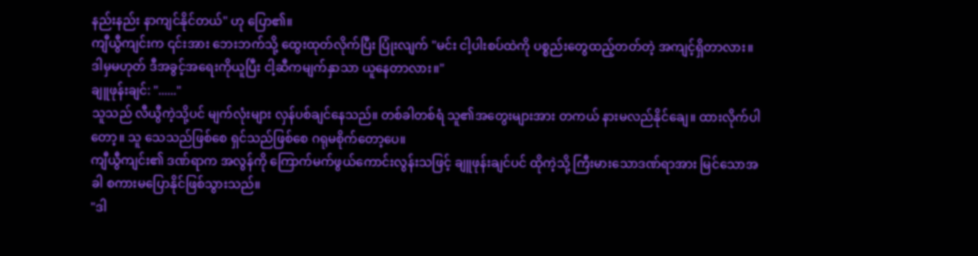နည်းနည်း နာကျင်နိုင်တယ်" ဟု ပြော၏။
ကျီယွီကျင်းက ၎င်းအား ဘေးဘက်သို့ ထွေးထုတ်လိုက်ပြီး ပြုံးလျက် "မင်း ငါ့ပါးစပ်ထဲကို ပစ္စည်းတွေထည့်တတ်တဲ့ အကျင့်ရှိတာလား။ ဒါမှမဟုတ် ဒီအခွင့်အရေးကိုယူပြီး ငါ့ဆီကမျက်နှာသာ ယူနေတာလား။"
ချူဖုန်းချင်: "......"
သူသည် လီယွီကဲ့သို့ပင် မျက်လုံးများ လှန်ပစ်ချင်နေသည်။ တစ်ခါတစ်ရံ သူ၏အတွေးများအား တကယ် နားမလည်နိုင်ချေ။ ထားလိုက်ပါတော့။ သူ သေသည်ဖြစ်စေ ရှင်သည်ဖြစ်စေ ဂရုမစိုက်တော့ပေ။
ကျီယွီကျင်း၏ ဒဏ်ရာက အလွန်ကို ကြောက်မက်ဖွယ်ကောင်းလွန်းသဖြင့် ချူဖုန်းချင်ပင် ထိုကဲ့သို့ ကြီးမားသောဒဏ်ရာအား မြင်သောအခါ စကားမပြောနိုင်ဖြစ်သွားသည်။
"ဒါ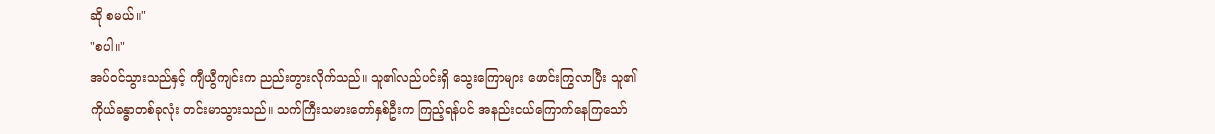ဆို စမယ်။"
"စပါ။"
အပ်ဝင်သွားသည်နှင့် ကျီယွီကျင်းက ညည်းတွားလိုက်သည်။ သူ၏လည်ပင်းရှိ သွေးကြောများ ဖောင်းကြွလာပြီး သူ၏ကိုယ်ခန္ဓာတစ်ခုလုံး တင်းမာသွားသည်။ သက်ကြီးသမားတော်နှစ်ဦးက ကြည့်ရန်ပင် အနည်းငယ်ကြောက်နေကြသော်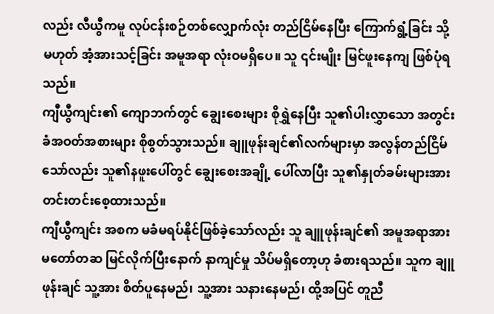လည်း လီယွီကမူ လုပ်ငန်းစဉ်တစ်လျှောက်လုံး တည်ငြိမ်နေပြီး ကြောက်ရွံ့ခြင်း သို့မဟုတ် အံ့အားသင့်ခြင်း အမူအရာ လုံးဝမရှိပေ။ သူ ၎င်းမျိုး မြင်ဖူးနေကျ ဖြစ်ပုံရသည်။
ကျီယွီကျင်း၏ ကျောဘက်တွင် ချွေးစေးများ စိုရွှဲနေပြီး သူ၏ပါးလွှာသော အတွင်းခံအဝတ်အစားများ စိုစွတ်သွားသည်။ ချူဖုန်းချင်၏လက်များမှာ အလွန်တည်ငြိမ်သော်လည်း သူ၏နဖူးပေါ်တွင် ချွေးစေးအချို့ ပေါ်လာပြီး သူ၏နှုတ်ခမ်းများအား တင်းတင်းစေ့ထားသည်။
ကျီယွီကျင်း အစက မခံမရပ်နိုင်ဖြစ်ခဲ့သော်လည်း သူ ချူဖုန်းချင်၏ အမူအရာအား မတော်တဆ မြင်လိုက်ပြီးနောက် နာကျင်မှု သိပ်မရှိတော့ဟု ခံစားရသည်။ သူက ချူဖုန်းချင် သူ့အား စိတ်ပူနေမည်၊ သူ့အား သနားနေမည်၊ ထို့အပြင် တူညီ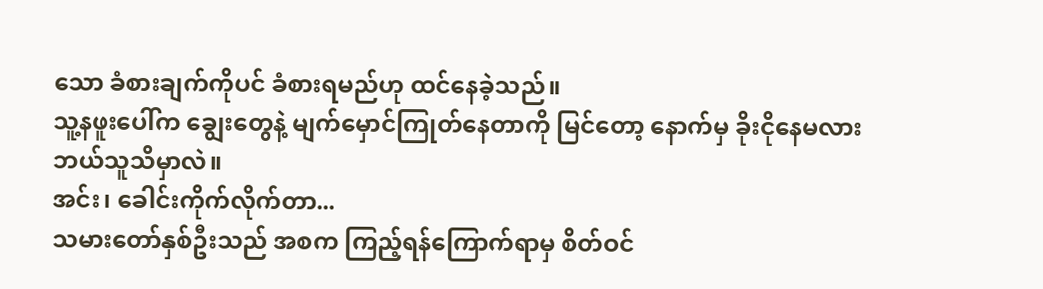သော ခံစားချက်ကိုပင် ခံစားရမည်ဟု ထင်နေခဲ့သည်။
သူ့နဖူးပေါ်က ချွေးတွေနဲ့ မျက်မှောင်ကြုတ်နေတာကို မြင်တော့ နောက်မှ ခိုးငိုနေမလား ဘယ်သူသိမှာလဲ။
အင်း၊ ခေါင်းကိုက်လိုက်တာ...
သမားတော်နှစ်ဦးသည် အစက ကြည့်ရန်ကြောက်ရာမှ စိတ်ဝင်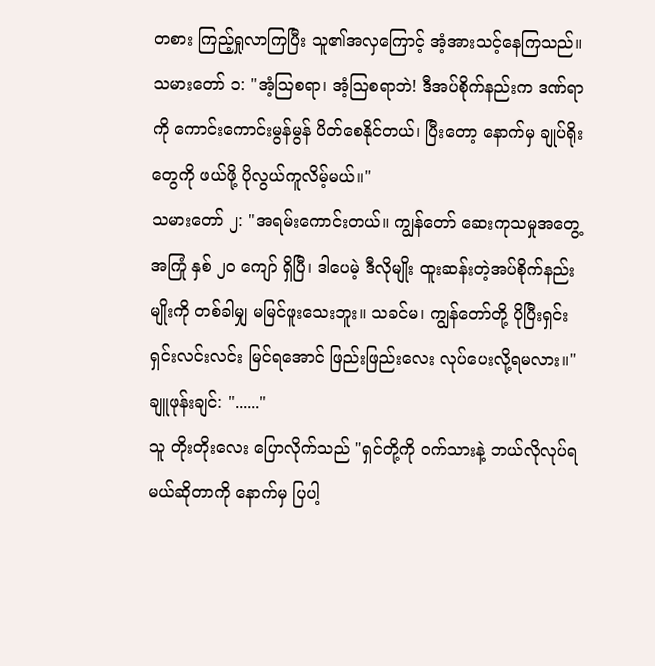တစား ကြည့်ရှုလာကြပြီး သူ၏အလှကြောင့် အံ့အားသင့်နေကြသည်။
သမားတော် ၁: "အံ့ဩစရာ၊ အံ့ဩစရာဘဲ! ဒီအပ်စိုက်နည်းက ဒဏ်ရာကို ကောင်းကောင်းမွန်မွန် ပိတ်စေနိုင်တယ်၊ ပြီးတော့ နောက်မှ ချုပ်ရိုးတွေကို ဖယ်ဖို့ ပိုလွယ်ကူလိမ့်မယ်။"
သမားတော် ၂: "အရမ်းကောင်းတယ်။ ကျွန်တော် ဆေးကုသမှုအတွေ့အကြုံ နှစ် ၂၀ ကျော် ရှိပြီ၊ ဒါပေမဲ့ ဒီလိုမျိုး ထူးဆန်းတဲ့အပ်စိုက်နည်းမျိုးကို တစ်ခါမျှ မမြင်ဖူးသေးဘူး။ သခင်မ၊ ကျွန်တော်တို့ ပိုပြီးရှင်းရှင်းလင်းလင်း မြင်ရအောင် ဖြည်းဖြည်းလေး လုပ်ပေးလို့ရမလား။"
ချူဖုန်းချင်: "......"
သူ တိုးတိုးလေး ပြောလိုက်သည် "ရှင်တို့ကို ဝက်သားနဲ့ ဘယ်လိုလုပ်ရမယ်ဆိုတာကို နောက်မှ ပြပါ့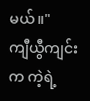မယ်။"
ကျီယွီကျင်းက ကဲ့ရဲ့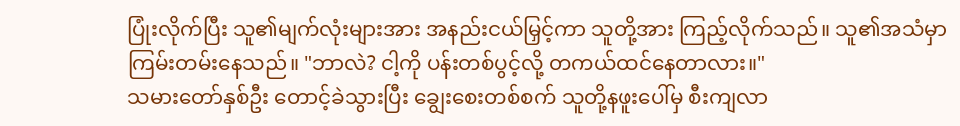ပြုံးလိုက်ပြီး သူ၏မျက်လုံးများအား အနည်းငယ်မြှင့်ကာ သူတို့အား ကြည့်လိုက်သည်။ သူ၏အသံမှာ ကြမ်းတမ်းနေသည်။ "ဘာလဲ? ငါ့ကို ပန်းတစ်ပွင့်လို့ တကယ်ထင်နေတာလား။"
သမားတော်နှစ်ဦး တောင့်ခဲသွားပြီး ချွေးစေးတစ်စက် သူတို့နဖူးပေါ်မှ စီးကျလာ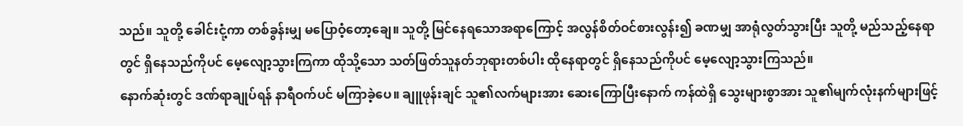သည်။ သူတို့ ခေါင်းငုံ့ကာ တစ်ခွန်းမျှ မပြောဝံ့တော့ချေ။ သူတို့ မြင်နေရသောအရာကြောင့် အလွန်စိတ်ဝင်စားလွန်း၍ ခဏမျှ အာရုံလွတ်သွားပြီး သူတို့ မည်သည့်နေရာတွင် ရှိနေသည်ကိုပင် မေ့လျော့သွားကြကာ ထိုသို့သော သတ်ဖြတ်သူနတ်ဘုရားတစ်ပါး ထိုနေရာတွင် ရှိနေသည်ကိုပင် မေ့လျော့သွားကြသည်။
နောက်ဆုံးတွင် ဒဏ်ရာချုပ်ရန် နာရီဝက်ပင် မကြာခဲ့ပေ။ ချူဖုန်းချင် သူ၏လက်များအား ဆေးကြောပြီးနောက် ကန်ထဲရှိ သွေးများစွာအား သူ၏မျက်လုံးနက်များဖြင့်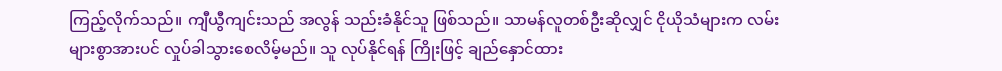ကြည့်လိုက်သည်။ ကျီယွီကျင်းသည် အလွန် သည်းခံနိုင်သူ ဖြစ်သည်။ သာမန်လူတစ်ဦးဆိုလျှင် ငိုယိုသံများက လမ်းများစွာအားပင် လှုပ်ခါသွားစေလိမ့်မည်။ သူ လုပ်နိုင်ရန် ကြိုးဖြင့် ချည်နှောင်ထား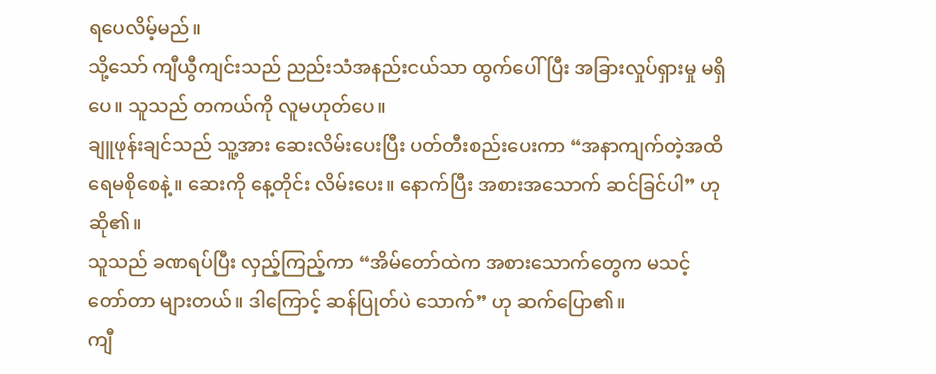ရပေလိမ့်မည်။
သို့သော် ကျီယွီကျင်းသည် ညည်းသံအနည်းငယ်သာ ထွက်ပေါ်ပြီး အခြားလှုပ်ရှားမှု မရှိပေ။ သူသည် တကယ်ကို လူမဟုတ်ပေ။
ချူဖုန်းချင်သည် သူ့အား ဆေးလိမ်းပေးပြီး ပတ်တီးစည်းပေးကာ “အနာကျက်တဲ့အထိ ရေမစိုစေနဲ့။ ဆေးကို နေ့တိုင်း လိမ်းပေး။ နောက်ပြီး အစားအသောက် ဆင်ခြင်ပါ” ဟု ဆို၏။
သူသည် ခဏရပ်ပြီး လှည့်ကြည့်ကာ “အိမ်တော်ထဲက အစားသောက်တွေက မသင့်တော်တာ များတယ်။ ဒါကြောင့် ဆန်ပြုတ်ပဲ သောက်” ဟု ဆက်ပြော၏။
ကျီ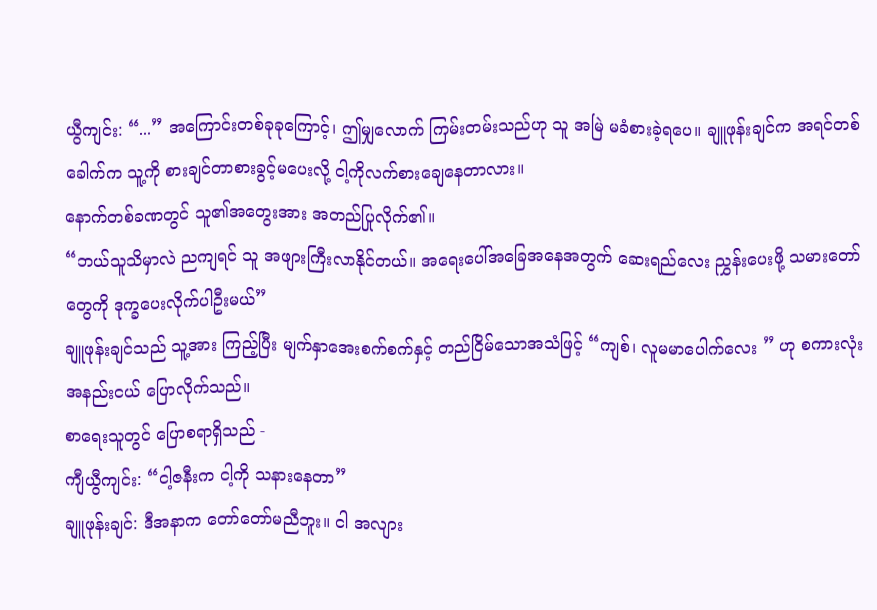ယွီကျင်း: “...” အကြောင်းတစ်ခုခုကြောင့်၊ ဤမျှလောက် ကြမ်းတမ်းသည်ဟု သူ အမြဲ မခံစားခဲ့ရပေ။ ချူဖုန်းချင်က အရင်တစ်ခေါက်က သူ့ကို စားချင်တာစားခွင့်မပေးလို့ ငါ့ကိုလက်စားချေနေတာလား။
နောက်တစ်ခဏတွင် သူ၏အတွေးအား အတည်ပြုလိုက်၏။
“ဘယ်သူသိမှာလဲ ညကျရင် သူ အဖျားကြီးလာနိုင်တယ်။ အရေးပေါ်အခြေအနေအတွက် ဆေးရည်လေး ညွှန်းပေးဖို့ သမားတော်တွေကို ဒုက္ခပေးလိုက်ပါဦးမယ်”
ချူဖုန်းချင်သည် သူ့အား ကြည့်ပြီး မျက်နှာအေးစက်စက်နှင့် တည်ငြိမ်သောအသံဖြင့် “ကျစ်၊ လူမမာပေါက်လေး ” ဟု စကားလုံးအနည်းငယ် ပြောလိုက်သည်။
စာရေးသူတွင် ပြောစရာရှိသည် -
ကျီယွီကျင်း: “ငါ့ဇနီးက ငါ့ကို သနားနေတာ”
ချူဖုန်းချင်: ဒီအနာက တော်တော်မညီဘူး။ ငါ အလျား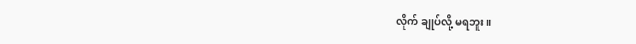လိုက် ချုပ်လို့ မရဘူး။